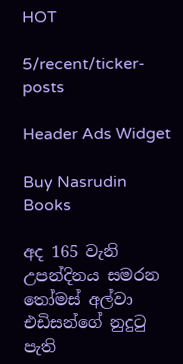HOT

5/recent/ticker-posts

Header Ads Widget

Buy Nasrudin Books

අද 165 වැනි උපන්දිනය සමරන තෝමස් අල්වා එඩිසන්ගේ නුදුටු පැති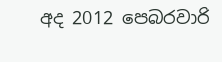අද 2012 පෙබරවාරි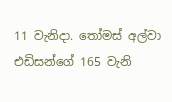11 වැනිදා. තෝමස් අල්වා එඩිසන්ගේ 165 වැනි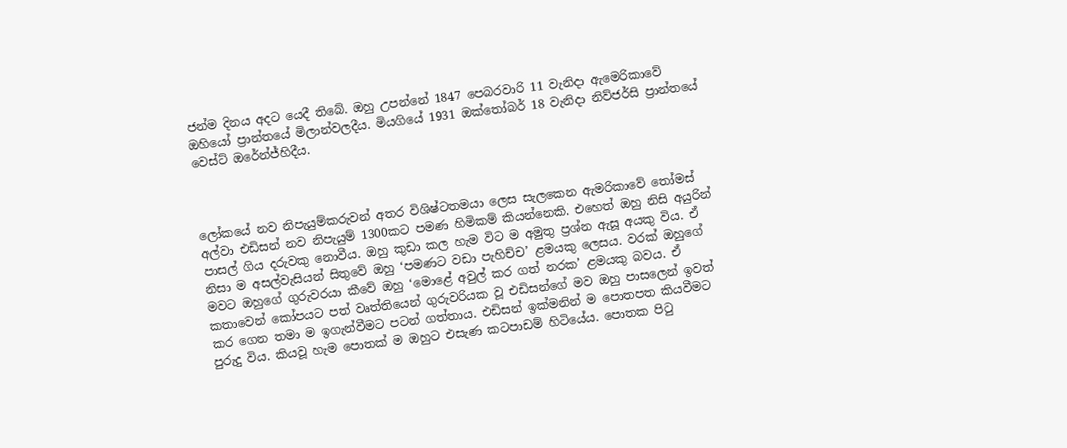ජන්ම දිනය අදට යෙදී තිබේ. ඔහු උපන්නේ 1847 පෙබරවාරි 11 වැනිදා ඇමෙරිකාවේ ඔහියෝ ප්‍රාන්තයේ මිලාන්වලදීය. මියගියේ 1931 ඔක්තෝබර් 18 වැනිදා නිව්ජර්සි ප්‍රාන්තයේ වෙස්ට් ඔරේන්ජ්හිදීය.



ලෝකයේ නව නිපැයුම්කරුවන් අතර විශිෂ්ටතමයා ලෙස සැලකෙන ඇමරිකාවේ තෝමස් අල්වා එඩිසන් නව නිපැයුම් 1300කට පමණ හිමිකම් කියන්නෙකි. එහෙත් ඔහු නිසි අයුරින් පාසල් ගිය දරුවකු නොවීය. ඔහු කුඩා කල හැම විට ම අමුතු ප්‍රශ්න ඇසූ අයකු විය. ඒ නිසා ම අසල්වැසියන් සිතුවේ ඔහු ‘පමණට වඩා පැහිච්ච’ ළමයකු ලෙසය. වරක් ඔහුගේ මවට ඔහුගේ ගුරුවරයා කීවේ ඔහු ‘මොළේ අවුල් කර ගත් නරක’ ළමයකු බවය. ඒ කතාවෙන් කෝපයට පත් වෘත්තියෙන් ගුරුවරියක වූ එඩිසන්ගේ මව ඔහු පාසලෙන් ඉවත් කර ගෙන තමා ම ඉගැන්වීමට පටන් ගත්තාය. එඩිසන් ඉක්මනින් ම පොතපත කියවීමට පුරුදු විය. කියවූ හැම පොතක් ම ඔහුට එසැණ කටපාඩම් හිටියේය. පොතක පිටු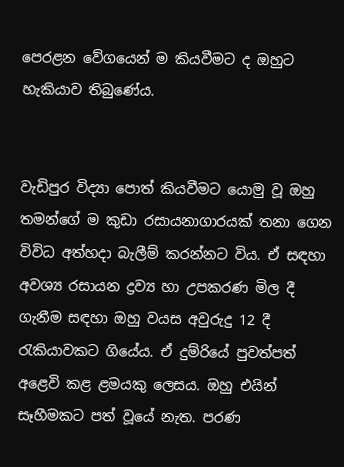පෙරළන වේගයෙන් ම කියවීමට ද ඔහුට හැකියාව තිබුණේය.


වැඩිපුර විද්‍යා පොත් කියවීමට යොමු වූ ඔහු තමන්ගේ ම කුඩා රසායනාගාරයක් තනා ගෙන විවිධ අත්හදා බැලීම් කරන්නට විය. ඒ සඳහා අවශ්‍ය රසායන ද්‍රව්‍ය හා උපකරණ මිල දී ගැනීම සඳහා ඔහු වයස අවුරුදු 12 දී රැකියාවකට ගියේය. ඒ දුම්රියේ පුවත්පත් අළෙවි කළ ළමයකු ලෙසය. ඔහු එයින් සෑහීමකට පත් වූයේ නැත. පරණ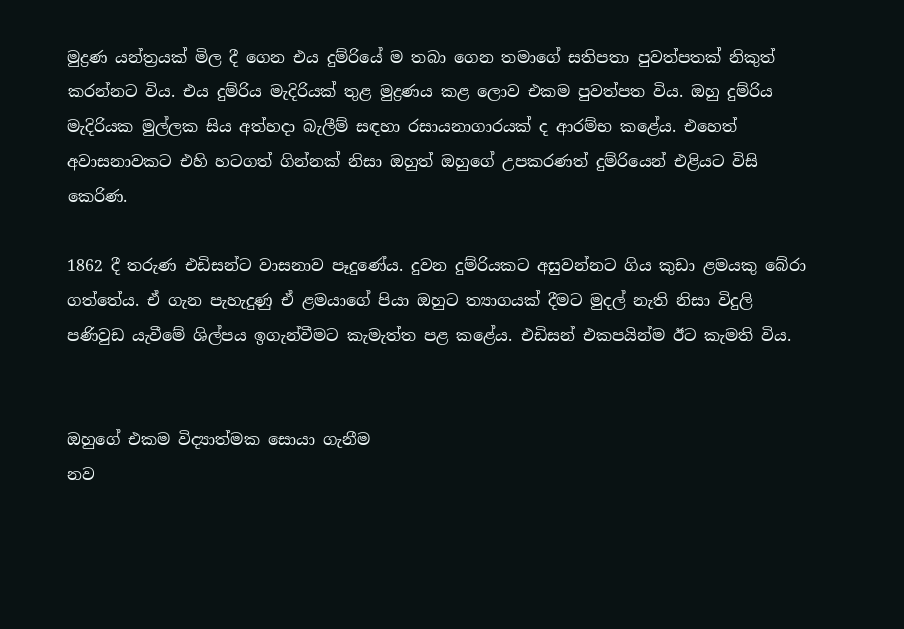මුද්‍රණ යන්ත්‍රයක් මිල දී ගෙන එය දුම්රියේ ම තබා ගෙන තමාගේ සතිපතා පුවත්පතක් නිකුත් කරන්නට විය. එය දුම්රිය මැදිරියක් තුළ මුද්‍රණය කළ ලොව එකම පුවත්පත විය. ඔහු දුම්රිය මැදිරියක මුල්ලක සිය අත්හදා බැලීම් සඳහා රසායනාගාරයක් ද ආරම්භ කළේය. එහෙත් අවාසනාවකට එහි හටගත් ගින්නක් නිසා ඔහුත් ඔහුගේ උපකරණත් දුම්රියෙන් එළියට විසි කෙරිණ.

1862 දී තරුණ එඩිසන්ට වාසනාව පෑදුණේය. දුවන දුම්රියකට අසුවන්නට ගිය කුඩා ළමයකු බේරා ගත්තේය. ඒ ගැන පැහැදුණු ඒ ළමයාගේ පියා ඔහුට ත්‍යාගයක් දීමට මුදල් නැති නිසා විදුලි පණිවුඩ යැවීමේ ශිල්පය ඉගැන්වීමට කැමැත්ත පළ කළේය. එඩිසන් එකපයින්ම ඊට කැමති විය.


ඔහුගේ එකම විද්‍යාත්මක සොයා ගැනීම
නව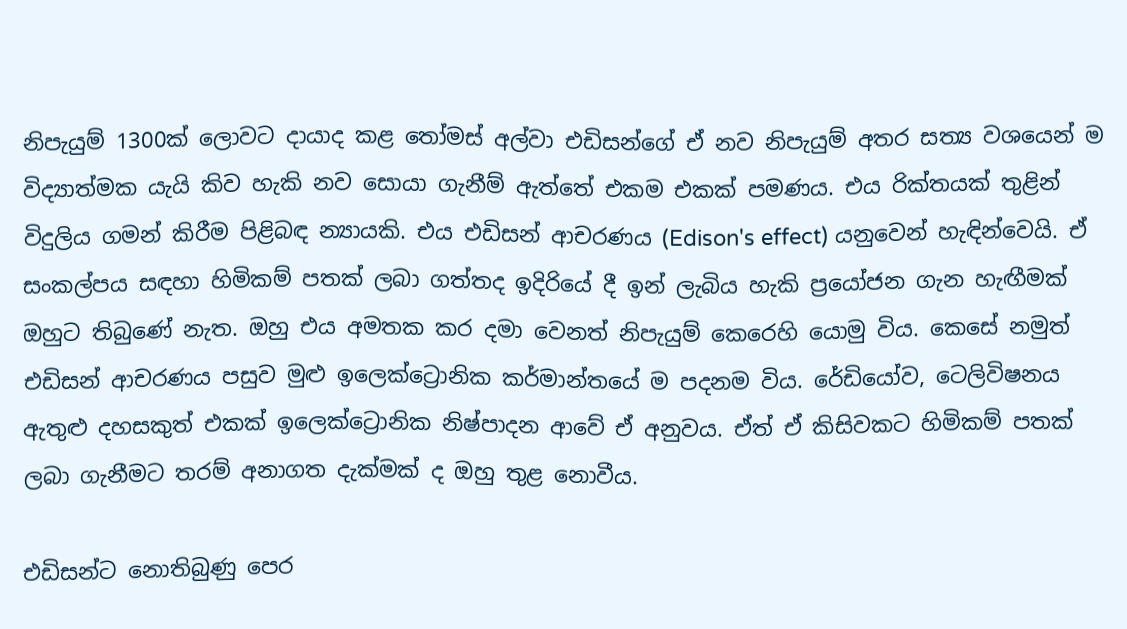නිපැයුම් 1300ක් ලොවට දායාද කළ තෝමස් අල්වා එඩිසන්ගේ ඒ නව නිපැයුම් අතර සත්‍ය වශයෙන් ම විද්‍යාත්මක යැයි කිව හැකි නව සොයා ගැනීම් ඇත්තේ එකම එකක් පමණය. එය රික්තයක් තුළින් විදුලිය ගමන් කිරීම පිළිබඳ න්‍යායකි. එය එඩිසන් ආචරණය (Edison's effect) යනුවෙන් හැඳින්වෙයි. ඒ සංකල්පය සඳහා හිමිකම් පතක් ලබා ගත්තද ඉදිරියේ දී ඉන් ලැබිය හැකි ප්‍රයෝජන ගැන හැඟීමක් ඔහුට තිබුණේ නැත. ඔහු එය අමතක කර දමා වෙනත් නිපැයුම් කෙරෙහි යොමු විය. කෙසේ නමුත් එඩිසන් ආචරණය පසුව මුළු ඉලෙක්ට්‍රොනික කර්මාන්තයේ ම පදනම විය. රේඩියෝව, ටෙලිවිෂනය ඇතුළු දහසකුත් එකක් ඉලෙක්ට්‍රොනික නිෂ්පාදන ආවේ ඒ අනුවය. ඒත් ඒ කිසිවකට හිමිකම් පතක් ලබා ගැනීමට තරම් අනාගත දැක්මක් ද ඔහු තුළ නොවීය.

එඩිසන්ට නොතිබුණු පෙර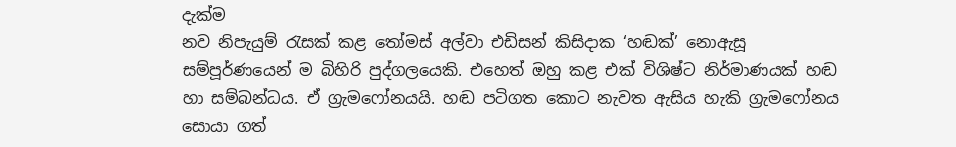දැක්ම
නව නිපැයුම් රැසක් කළ තෝමස් අල්වා එඩිසන් කිසිදාක ‘හඬක්’ නොඇසූ සම්පූර්ණයෙන් ම බිහිරි පුද්ගලයෙකි. එහෙත් ඔහු කළ එක් විශිෂ්ට නිර්මාණයක් හඬ හා සම්බන්ධය. ඒ ග්‍රැමෆෝනයයි. හඬ පටිගත කොට නැවත ඇසිය හැකි ග්‍රැමෆෝනය සොයා ගත්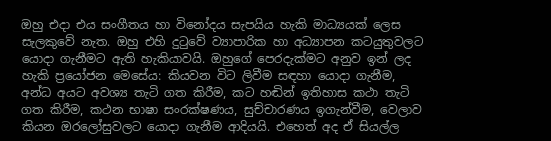ඔහු එදා එය සංගීතය හා විනෝදය සැපයිය හැකි මාධ්‍යයක් ලෙස සැලකුවේ නැත. ඔහු එහි දුටුවේ ව්‍යාපාරික හා අධ්‍යාපන කටයුතුවලට යොදා ගැනීමට ඇති හැකියාවයි. ඔහුගේ පෙරදැක්මට අනුව ඉන් ලද හැකි ප්‍රයෝජන මෙසේය: කියවන විට ලිවීම සඳහා යොදා ගැනීම, අන්ධ අයට අවශ්‍ය තැටි ගත කිරීම, කට හඬින් ඉතිහාස කථා තැටි ගත කිරීම, කථන භාෂා සංරක්ෂණය, සුච්චාරණය ඉගැන්වීම, වෙලාව කියන ඔරලෝසුවලට යොදා ගැනීම ආදියයි. එහෙත් අද ඒ සියල්ල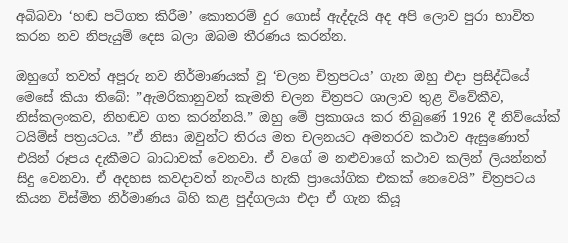අබිබවා ‘හඬ පටිගත කිරීම’ කොතරම් දුර ගොස් ඇද්දැයි අද අපි ලොව පුරා භාවිත කරන නව නිපැයුම් දෙස බලා ඔබම තීරණය කරන්න.

ඔහුගේ තවත් අපූරු නව නිර්මාණයක් වූ ‘චලන චිත්‍රපටය’ ගැන ඔහු එදා ප්‍රසිද්ධියේ මෙසේ කියා තිබේ: ”ඇමරිකානුවන් කැමති චලන චිත්‍රපට ශාලාව තුළ විවේකීව, නිස්කලංකව, නිහඬව ගත කරන්නයි.” ඔහු මේ ප්‍රකාශය කර තිබුණේ 1926 දී නිව්යෝක් ටයිම්ස් පත්‍රයටය. ”ඒ නිසා ඔවුන්ට තිරය මත චලනයට අමතරව කථාව ඇසුණොත් එයින් රූපය දැකීමට බාධාවක් වෙනවා. ඒ වගේ ම නළුවාගේ කථාව කලින් ලියන්නත් සිදු වෙනවා. ඒ අදහස කවදාවත් නැංවිය හැකි ප්‍රායෝගික එකක් නෙවෙයි” චිත්‍රපටය කියන විස්මිත නිර්මාණය බිහි කළ පුද්ගලයා එදා ඒ ගැන කියූ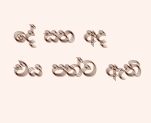දේ සහ අද එය පත්ව ඇති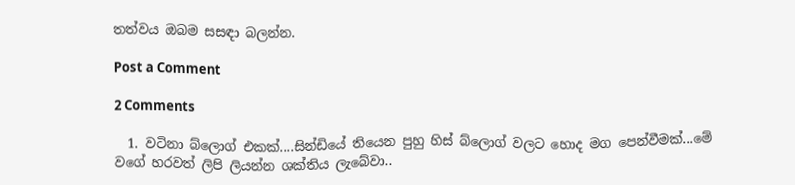තත්වය ඔබම සසඳා බලන්න.

Post a Comment

2 Comments

  1. වටිනා බ්ලොග් එකක්....සින්ඩියේ තියෙන පුහු හිස් බ්ලොග් වලට හොද මග පෙන්වීමක්...මේ වගේ හරවත් ලිපි ලියන්න ශක්තිය ලැබේවා..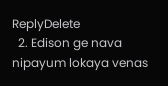ReplyDelete
  2. Edison ge nava nipayum lokaya venas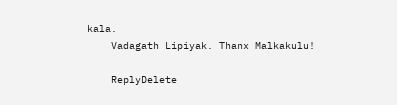kala.
    Vadagath Lipiyak. Thanx Malkakulu!

    ReplyDelete